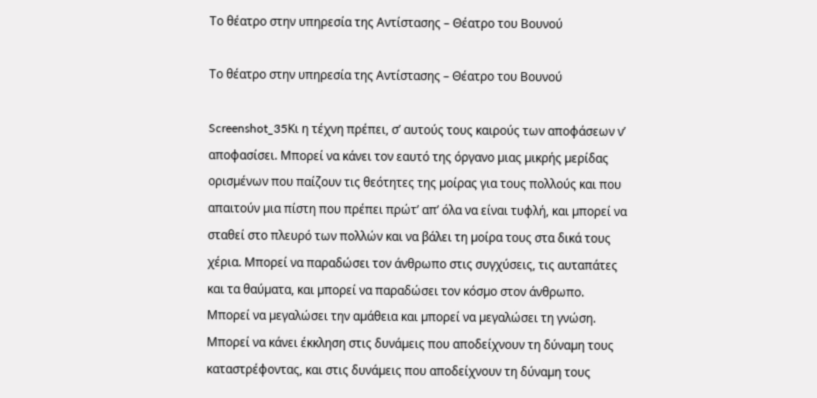Το θέατρο στην υπηρεσία της Αντίστασης – Θέατρο του Βουνού

Το θέατρο στην υπηρεσία της Αντίστασης – Θέατρο του Βουνού

Screenshot_35Κι η τέχνη πρέπει, σ’ αυτούς τους καιρούς των αποφάσεων ν’ αποφασίσει. Μπορεί να κάνει τον εαυτό της όργανο µιας µικρής µερίδας ορισµένων που παίζουν τις θεότητες της µοίρας για τους πολλούς και που απαιτούν µια πίστη που πρέπει πρώτ’ απ’ όλα να είναι τυφλή, και µπορεί να σταθεί στο πλευρό των πολλών και να βάλει τη µοίρα τους στα δικά τους χέρια. Μπορεί να παραδώσει τον άνθρωπο στις συγχύσεις, τις αυταπάτες και τα θαύµατα, και µπορεί να παραδώσει τον κόσµο στον άνθρωπο. Μπορεί να µεγαλώσει την αµάθεια και µπορεί να µεγαλώσει τη γνώση. Μπορεί να κάνει έκκληση στις δυνάµεις που αποδείχνουν τη δύναµη τους καταστρέφοντας, και στις δυνάµεις που αποδείχνουν τη δύναµη τους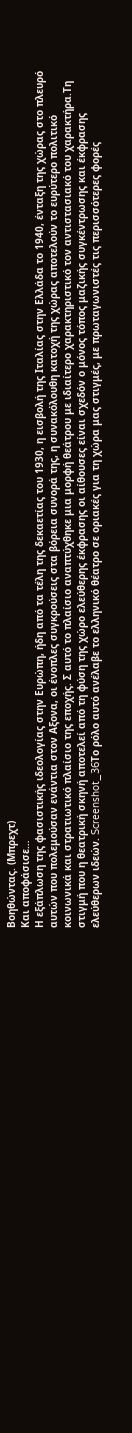Βοηθώντας. (Μπρεχτ)
Και αποφάσισε…
Η εξάπλωση της φασιστικής ιδεολογίας στην Ευρώπη, ήδη από τα τέλη της δεκαετίας του 1930, η εισβολή της Ιταλίας στην Ελλάδα το 1940, ένταξη της χώρας στο πλευρό αυτών που πολεμούσαν ενάντια στον Αξονα, οι ένοπλες συγκρούσεις στα βόρεια συνορά της, η συνακόλουθη κατοχή της χώρας αποτελούν το ευρύτερο πολιτικό κοινωνικά και στρατιωτικό πλαίσιο της εποχής. Σ αυτό το πλαίσιο αναπτύχθηκε μια μορφή θεάτρου με ιδιαίτερο χαρακτηριστικό τον αντιστασιακό του χαρακτήρα.Τη στιγμή που η θεατρική σκηνή αποτελεί από τη φύση της χώρο ελεύθερης έκφρασης οι αίθουσες είναι σχεδόν ο μόνος τόπος μαζικής συγκέντρωσης και έκφρασης ελεύθερων ιδεών. Screenshot_36Το ρόλο αυτό ανέλαβε το ελληνικό θέατρο σε οριακές για τη χώρα μας στιγμές, με πρωταγωνιστές τις περισσότερες φορές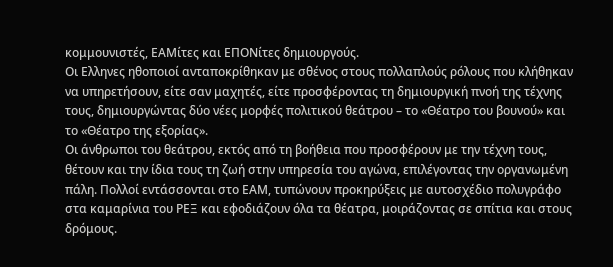κομμουνιστές, ΕΑΜίτες και ΕΠΟΝίτες δημιουργούς.
Οι Ελληνες ηθοποιοί ανταποκρίθηκαν με σθένος στους πολλαπλούς ρόλους που κλήθηκαν να υπηρετήσουν, είτε σαν μαχητές, είτε προσφέροντας τη δημιουργική πνοή της τέχνης τους, δημιουργώντας δύο νέες μορφές πολιτικού θεάτρου – το «Θέατρο του βουνού» και το «Θέατρο της εξορίας».
Οι άνθρωποι του θεάτρου, εκτός από τη βοήθεια που προσφέρουν με την τέχνη τους, θέτουν και την ίδια τους τη ζωή στην υπηρεσία του αγώνα, επιλέγοντας την οργανωμένη πάλη. Πολλοί εντάσσονται στο ΕΑΜ, τυπώνουν προκηρύξεις με αυτοσχέδιο πολυγράφο στα καμαρίνια του ΡΕΞ και εφοδιάζουν όλα τα θέατρα, μοιράζοντας σε σπίτια και στους δρόμους.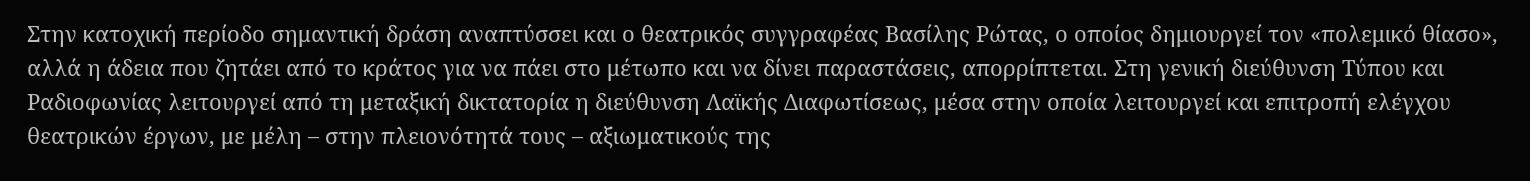Στην κατοχική περίοδο σημαντική δράση αναπτύσσει και ο θεατρικός συγγραφέας Βασίλης Ρώτας, ο οποίος δημιουργεί τον «πολεμικό θίασο», αλλά η άδεια που ζητάει από το κράτος για να πάει στο μέτωπο και να δίνει παραστάσεις, απορρίπτεται. Στη γενική διεύθυνση Τύπου και Ραδιοφωνίας λειτουργεί από τη μεταξική δικτατορία η διεύθυνση Λαϊκής Διαφωτίσεως, μέσα στην οποία λειτουργεί και επιτροπή ελέγχου θεατρικών έργων, με μέλη – στην πλειονότητά τους – αξιωματικούς της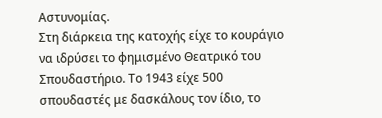Αστυνομίας.
Στη διάρκεια της κατοχής είχε το κουράγιο να ιδρύσει το φημισμένο Θεατρικό του Σπουδαστήριο. Το 1943 είχε 500 σπουδαστές με δασκάλους τον ίδιο, το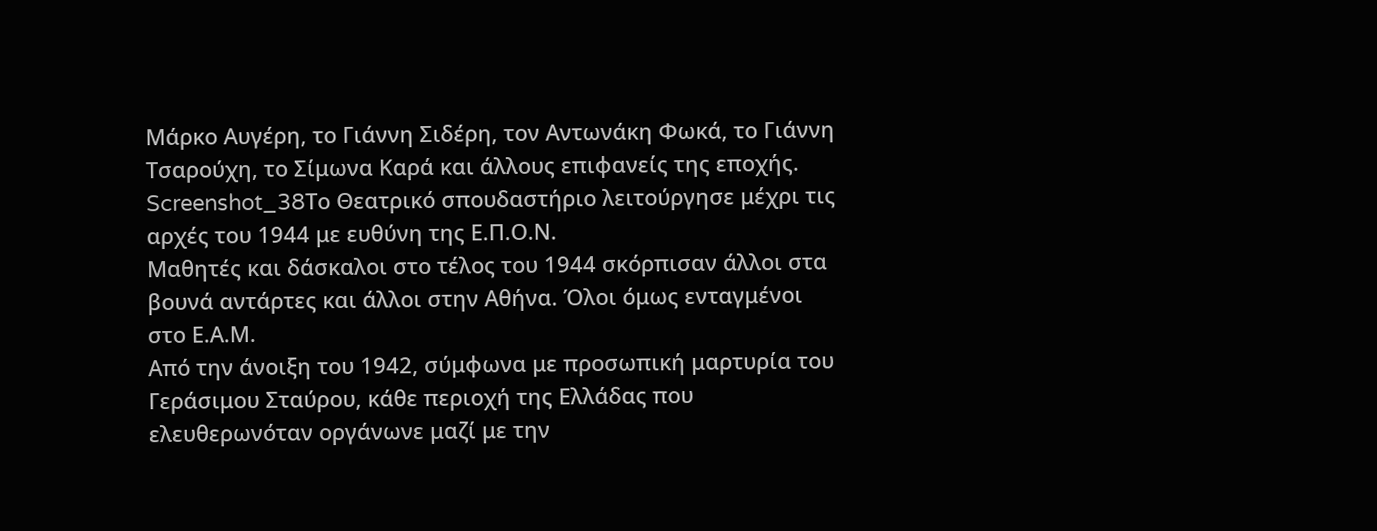Μάρκο Αυγέρη, το Γιάννη Σιδέρη, τον Αντωνάκη Φωκά, το Γιάννη Τσαρούχη, το Σίμωνα Καρά και άλλους επιφανείς της εποχής.
Screenshot_38Το Θεατρικό σπουδαστήριο λειτούργησε μέχρι τις αρχές του 1944 με ευθύνη της Ε.Π.Ο.Ν.
Μαθητές και δάσκαλοι στο τέλος του 1944 σκόρπισαν άλλοι στα βουνά αντάρτες και άλλοι στην Αθήνα. Όλοι όμως ενταγμένοι στο Ε.Α.Μ.
Από την άνοιξη του 1942, σύμφωνα με προσωπική μαρτυρία του Γεράσιμου Σταύρου, κάθε περιοχή της Ελλάδας που ελευθερωνόταν οργάνωνε μαζί με την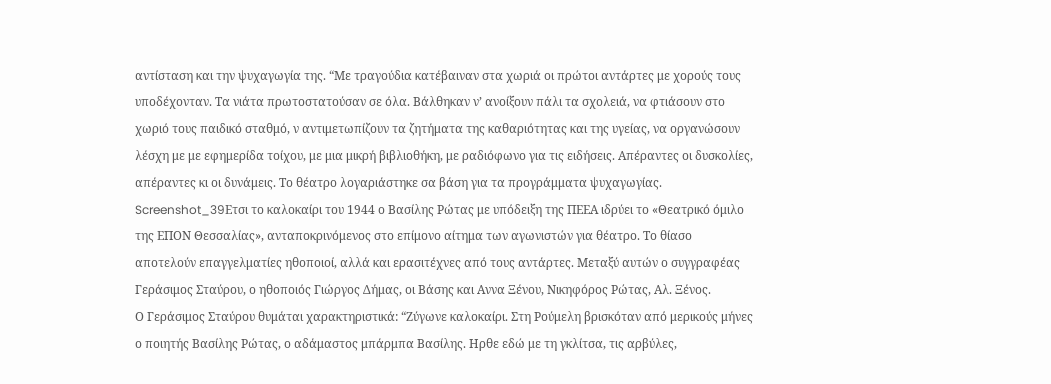αντίσταση και την ψυχαγωγία της. “Με τραγούδια κατέβαιναν στα χωριά οι πρώτοι αντάρτες με χορούς τους υποδέχονταν. Τα νιάτα πρωτοστατούσαν σε όλα. Βάλθηκαν ν’ ανοίξουν πάλι τα σχολειά, να φτιάσουν στο χωριό τους παιδικό σταθμό, ν αντιμετωπίζουν τα ζητήματα της καθαριότητας και της υγείας, να οργανώσουν λέσχη με με εφημερίδα τοίχου, με μια μικρή βιβλιοθήκη, με ραδιόφωνο για τις ειδήσεις. Απέραντες οι δυσκολίες, απέραντες κι οι δυνάμεις. Το θέατρο λογαριάστηκε σα βάση για τα προγράμματα ψυχαγωγίας.
Screenshot_39Ετσι το καλοκαίρι του 1944 ο Βασίλης Ρώτας με υπόδειξη της ΠΕΕΑ ιδρύει το «Θεατρικό όμιλο της ΕΠΟΝ Θεσσαλίας», ανταποκρινόμενος στο επίμονο αίτημα των αγωνιστών για θέατρο. Το θίασο αποτελούν επαγγελματίες ηθοποιοί, αλλά και ερασιτέχνες από τους αντάρτες. Μεταξύ αυτών ο συγγραφέας Γεράσιμος Σταύρου, ο ηθοποιός Γιώργος Δήμας, οι Βάσης και Αννα Ξένου, Νικηφόρος Ρώτας, Αλ. Ξένος.
Ο Γεράσιμος Σταύρου θυμάται χαρακτηριστικά: “Ζύγωνε καλοκαίρι. Στη Ρούμελη βρισκόταν από μερικούς μήνες ο ποιητής Βασίλης Ρώτας, ο αδάμαστος μπάρμπα Βασίλης. Ηρθε εδώ με τη γκλίτσα, τις αρβύλες,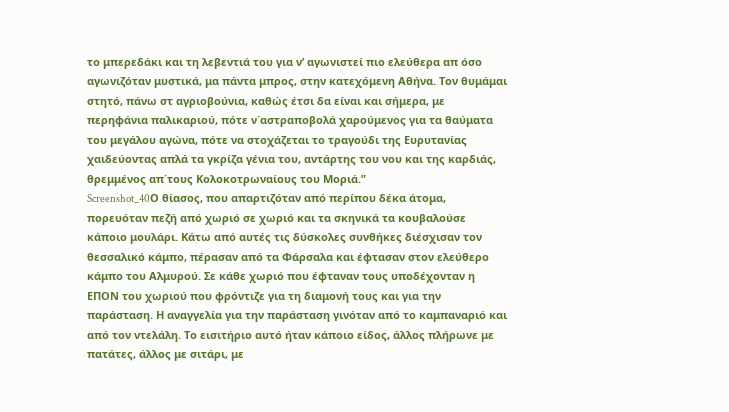το μπερεδάκι και τη λεβεντιά του για ν’ αγωνιστεί πιο ελεύθερα απ όσο αγωνιζόταν μυστικά, μα πάντα μπρος, στην κατεχόμενη Αθήνα. Τον θυμάμαι στητό, πάνω στ αγριοβούνια, καθώς έτσι δα είναι και σήμερα, με περηφάνια παλικαριού, πότε ν΄αστραποβολά χαρούμενος για τα θαύματα του μεγάλου αγώνα, πότε να στοχάζεται το τραγούδι της Ευρυτανίας χαιδεύοντας απλά τα γκρίζα γένια του, αντάρτης του νου και της καρδιάς, θρεμμένος απ΄τους Κολοκοτρωναίους του Μοριά.”
Screenshot_40Ο θίασος, που απαρτιζόταν από περίπου δέκα άτομα, πορευόταν πεζή από χωριό σε χωριό και τα σκηνικά τα κουβαλούσε κάποιο μουλάρι. Κάτω από αυτές τις δύσκολες συνθήκες διέσχισαν τον θεσσαλικό κάμπο, πέρασαν από τα Φάρσαλα και έφτασαν στον ελεύθερο κάμπο του Αλμυρού. Σε κάθε χωριό που έφταναν τους υποδέχονταν η ΕΠΟΝ του χωριού που φρόντιζε για τη διαμονή τους και για την παράσταση. Η αναγγελία για την παράσταση γινόταν από το καμπαναριό και από τον ντελάλη. Το εισιτήριο αυτό ήταν κάποιο είδος, άλλος πλήρωνε με πατάτες, άλλος με σιτάρι, με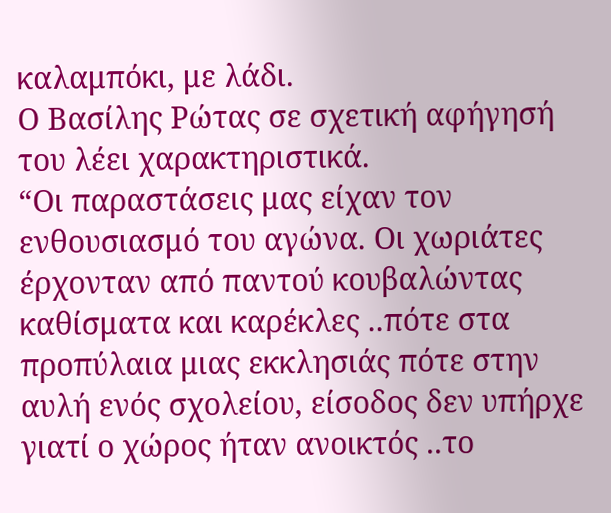καλαμπόκι, με λάδι.
Ο Βασίλης Ρώτας σε σχετική αφήγησή του λέει χαρακτηριστικά.
“Οι παραστάσεις μας είχαν τον ενθουσιασμό του αγώνα. Οι χωριάτες έρχονταν από παντού κουβαλώντας καθίσματα και καρέκλες ..πότε στα προπύλαια μιας εκκλησιάς πότε στην αυλή ενός σχολείου, είσοδος δεν υπήρχε γιατί ο χώρος ήταν ανοικτός ..το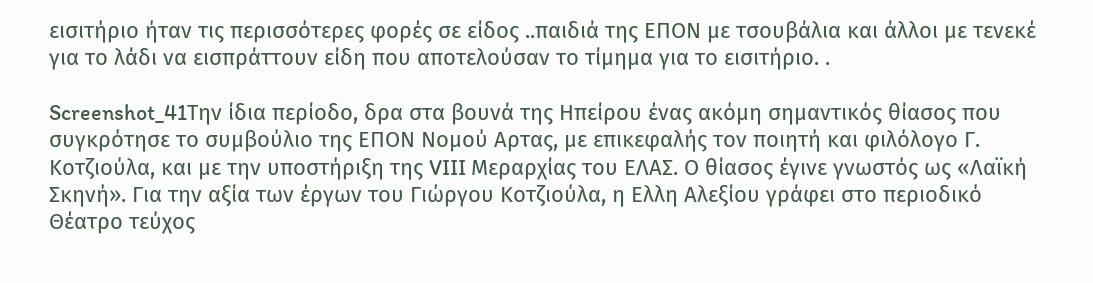εισιτήριο ήταν τις περισσότερες φορές σε είδος ..παιδιά της ΕΠΟΝ με τσουβάλια και άλλοι με τενεκέ για το λάδι να εισπράττουν είδη που αποτελούσαν το τίμημα για το εισιτήριο. .

Screenshot_41Την ίδια περίοδο, δρα στα βουνά της Ηπείρου ένας ακόμη σημαντικός θίασος που συγκρότησε το συμβούλιο της ΕΠΟΝ Νομού Αρτας, με επικεφαλής τον ποιητή και φιλόλογο Γ. Κοτζιούλα, και με την υποστήριξη της VIII Μεραρχίας του ΕΛΑΣ. Ο θίασος έγινε γνωστός ως «Λαϊκή Σκηνή». Για την αξία των έργων του Γιώργου Κοτζιούλα, η Ελλη Αλεξίου γράφει στο περιοδικό Θέατρο τεύχος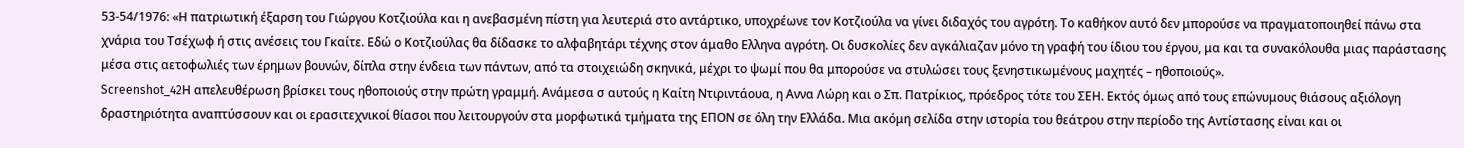53-54/1976: «Η πατριωτική έξαρση του Γιώργου Κοτζιούλα και η ανεβασμένη πίστη για λευτεριά στο αντάρτικο, υποχρέωνε τον Κοτζιούλα να γίνει διδαχός του αγρότη. Το καθήκον αυτό δεν μπορούσε να πραγματοποιηθεί πάνω στα χνάρια του Τσέχωφ ή στις ανέσεις του Γκαίτε. Εδώ ο Κοτζιούλας θα δίδασκε το αλφαβητάρι τέχνης στον άμαθο Ελληνα αγρότη. Οι δυσκολίες δεν αγκάλιαζαν μόνο τη γραφή του ίδιου του έργου, μα και τα συνακόλουθα μιας παράστασης μέσα στις αετοφωλιές των έρημων βουνών, δίπλα στην ένδεια των πάντων, από τα στοιχειώδη σκηνικά, μέχρι το ψωμί που θα μπορούσε να στυλώσει τους ξενηστικωμένους μαχητές – ηθοποιούς».
Screenshot_42Η απελευθέρωση βρίσκει τους ηθοποιούς στην πρώτη γραμμή. Ανάμεσα σ αυτούς η Καίτη Ντιριντάουα, η Αννα Λώρη και ο Σπ. Πατρίκιος, πρόεδρος τότε του ΣΕΗ. Εκτός όμως από τους επώνυμους θιάσους αξιόλογη δραστηριότητα αναπτύσσουν και οι ερασιτεχνικοί θίασοι που λειτουργούν στα μορφωτικά τμήματα της ΕΠΟΝ σε όλη την Ελλάδα. Μια ακόμη σελίδα στην ιστορία του θεάτρου στην περίοδο της Αντίστασης είναι και οι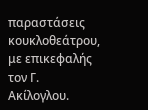παραστάσεις κουκλοθεάτρου, με επικεφαλής τον Γ. Ακίλογλου.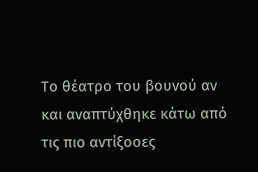Το θέατρο του βουνού αν και αναπτύχθηκε κάτω από τις πιο αντίξοοες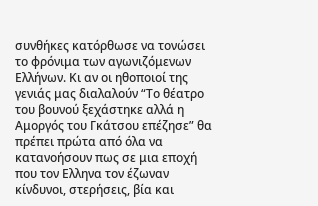συνθήκες κατόρθωσε να τονώσει το φρόνιμα των αγωνιζόμενων Ελλήνων. Κι αν οι ηθοποιοί της γενιάς μας διαλαλούν “Το θέατρο του βουνού ξεχάστηκε αλλά η Αμοργός του Γκάτσου επέζησε” θα πρέπει πρώτα από όλα να κατανοήσουν πως σε μια εποχή που τον Ελληνα τον έζωναν κίνδυνοι, στερήσεις, βία και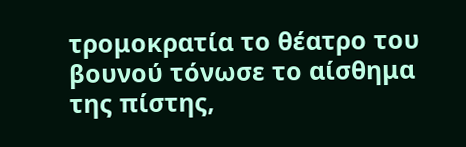τρομοκρατία το θέατρο του βουνού τόνωσε το αίσθημα της πίστης,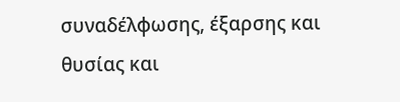συναδέλφωσης, έξαρσης και θυσίας και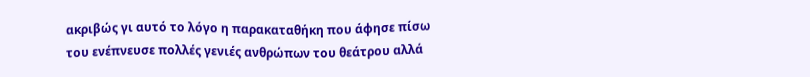ακριβώς γι αυτό το λόγο η παρακαταθήκη που άφησε πίσω του ενέπνευσε πολλές γενιές ανθρώπων του θεάτρου αλλά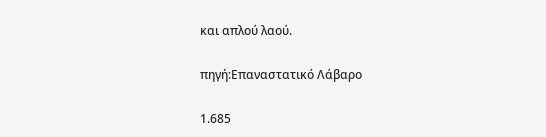και απλού λαού.

πηγή:Επαναστατικό Λάβαρο

1.685